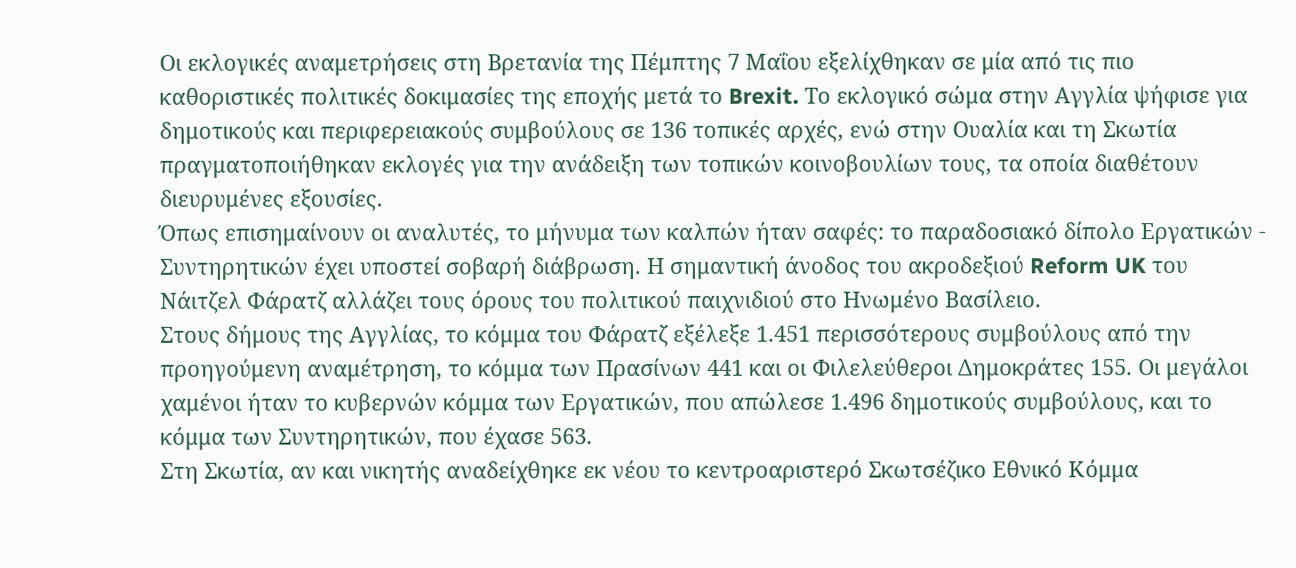Οι εκλογικές αναμετρήσεις στη Βρετανία της Πέμπτης 7 Μαΐου εξελίχθηκαν σε μία από τις πιο καθοριστικές πολιτικές δοκιμασίες της εποχής μετά το Brexit. Το εκλογικό σώμα στην Αγγλία ψήφισε για δημοτικούς και περιφερειακούς συμβούλους σε 136 τοπικές αρχές, ενώ στην Ουαλία και τη Σκωτία πραγματοποιήθηκαν εκλογές για την ανάδειξη των τοπικών κοινοβουλίων τους, τα οποία διαθέτουν διευρυμένες εξουσίες.
Όπως επισημαίνουν οι αναλυτές, το μήνυμα των καλπών ήταν σαφές: το παραδοσιακό δίπολο Εργατικών - Συντηρητικών έχει υποστεί σοβαρή διάβρωση. Η σημαντική άνοδος του ακροδεξιού Reform UK του Νάιτζελ Φάρατζ αλλάζει τους όρους του πολιτικού παιχνιδιού στο Ηνωμένο Βασίλειο.
Στους δήμους της Αγγλίας, το κόμμα του Φάρατζ εξέλεξε 1.451 περισσότερους συμβούλους από την προηγούμενη αναμέτρηση, το κόμμα των Πρασίνων 441 και οι Φιλελεύθεροι Δημοκράτες 155. Οι μεγάλοι χαμένοι ήταν το κυβερνών κόμμα των Εργατικών, που απώλεσε 1.496 δημοτικούς συμβούλους, και το κόμμα των Συντηρητικών, που έχασε 563.
Στη Σκωτία, αν και νικητής αναδείχθηκε εκ νέου το κεντροαριστερό Σκωτσέζικο Εθνικό Κόμμα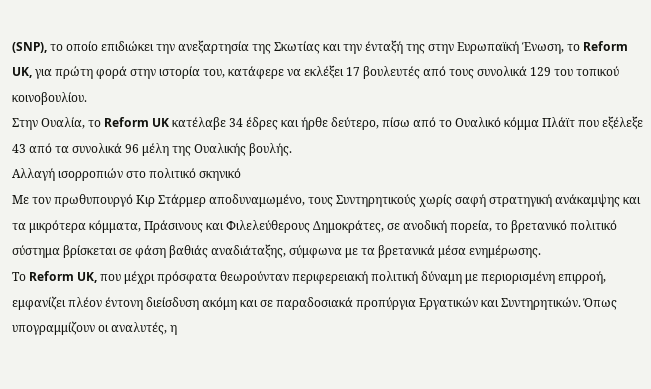(SNP), το οποίο επιδιώκει την ανεξαρτησία της Σκωτίας και την ένταξή της στην Ευρωπαϊκή Ένωση, το Reform UK, για πρώτη φορά στην ιστορία του, κατάφερε να εκλέξει 17 βουλευτές από τους συνολικά 129 του τοπικού κοινοβουλίου.
Στην Ουαλία, το Reform UK κατέλαβε 34 έδρες και ήρθε δεύτερο, πίσω από το Ουαλικό κόμμα Πλάϊτ που εξέλεξε 43 από τα συνολικά 96 μέλη της Ουαλικής βουλής.
Αλλαγή ισορροπιών στο πολιτικό σκηνικό
Με τον πρωθυπουργό Κιρ Στάρμερ αποδυναμωμένο, τους Συντηρητικούς χωρίς σαφή στρατηγική ανάκαμψης και τα μικρότερα κόμματα, Πράσινους και Φιλελεύθερους Δημοκράτες, σε ανοδική πορεία, το βρετανικό πολιτικό σύστημα βρίσκεται σε φάση βαθιάς αναδιάταξης, σύμφωνα με τα βρετανικά μέσα ενημέρωσης.
Το Reform UK, που μέχρι πρόσφατα θεωρούνταν περιφερειακή πολιτική δύναμη με περιορισμένη επιρροή, εμφανίζει πλέον έντονη διείσδυση ακόμη και σε παραδοσιακά προπύργια Εργατικών και Συντηρητικών. Όπως υπογραμμίζουν οι αναλυτές, η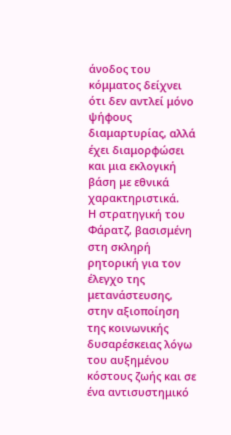άνοδος του κόμματος δείχνει ότι δεν αντλεί μόνο ψήφους διαμαρτυρίας, αλλά έχει διαμορφώσει και μια εκλογική βάση με εθνικά χαρακτηριστικά.
Η στρατηγική του Φάρατζ, βασισμένη στη σκληρή ρητορική για τον έλεγχο της μετανάστευσης, στην αξιοποίηση της κοινωνικής δυσαρέσκειας λόγω του αυξημένου κόστους ζωής και σε ένα αντισυστημικό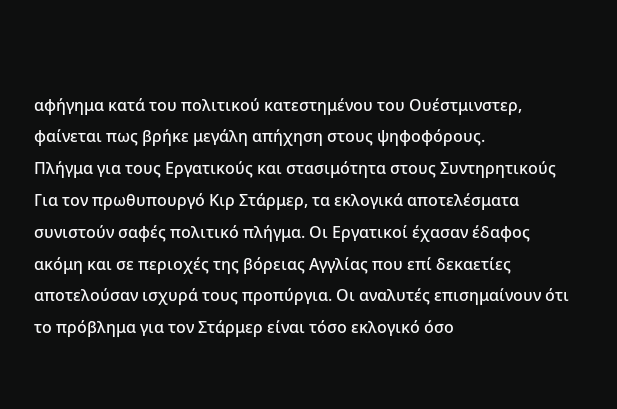αφήγημα κατά του πολιτικού κατεστημένου του Ουέστμινστερ, φαίνεται πως βρήκε μεγάλη απήχηση στους ψηφοφόρους.
Πλήγμα για τους Εργατικούς και στασιμότητα στους Συντηρητικούς
Για τον πρωθυπουργό Κιρ Στάρμερ, τα εκλογικά αποτελέσματα συνιστούν σαφές πολιτικό πλήγμα. Οι Εργατικοί έχασαν έδαφος ακόμη και σε περιοχές της βόρειας Αγγλίας που επί δεκαετίες αποτελούσαν ισχυρά τους προπύργια. Οι αναλυτές επισημαίνουν ότι το πρόβλημα για τον Στάρμερ είναι τόσο εκλογικό όσο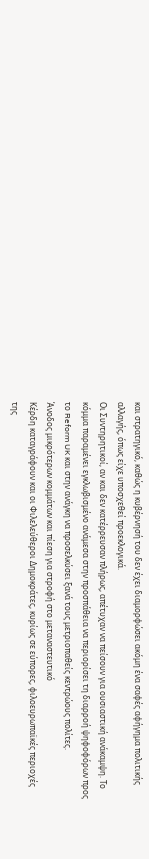και στρατηγικό, καθώς η κυβέρνησή του δεν έχει διαμορφώσει ακόμη ένα σαφές αφήγημα πολιτικής αλλαγής, όπως είχε υποσχεθεί προεκλογικά.
Οι Συντηρητικοί, αν και δεν κατέρρευσαν πλήρως, απέτυχαν να πείσουν για ουσιαστική ανάκαμψη. Το κόμμα παραμένει εγκλωβισμένο ανάμεσα στην προσπάθεια να περιορίσει τη διαρροή ψηφοφόρων προς το Reform UK και στην ανάγκη να προσελκύσει ξανά τους μετριοπαθείς κεντρώους πολίτες.
Άνοδος μικρότερων κομμάτων και πίεση για στροφή στο μεταναστευτικό
Κέρδη καταγράφουν και οι Φιλελεύθεροι Δημοκράτες, κυρίως σε εύπορες, φιλοευρωπαϊκές περιοχές της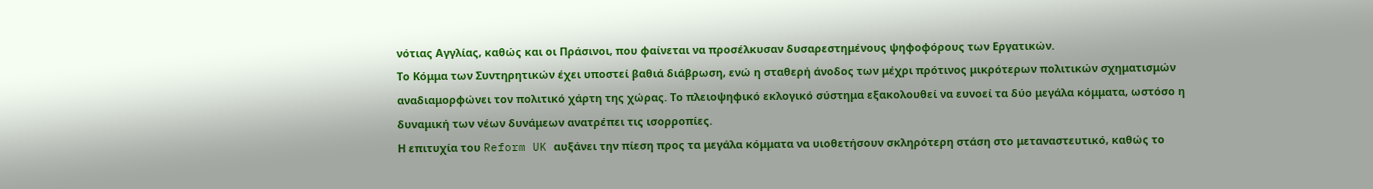νότιας Αγγλίας, καθώς και οι Πράσινοι, που φαίνεται να προσέλκυσαν δυσαρεστημένους ψηφοφόρους των Εργατικών.
Το Κόμμα των Συντηρητικών έχει υποστεί βαθιά διάβρωση, ενώ η σταθερή άνοδος των μέχρι πρότινος μικρότερων πολιτικών σχηματισμών αναδιαμορφώνει τον πολιτικό χάρτη της χώρας. Το πλειοψηφικό εκλογικό σύστημα εξακολουθεί να ευνοεί τα δύο μεγάλα κόμματα, ωστόσο η δυναμική των νέων δυνάμεων ανατρέπει τις ισορροπίες.
Η επιτυχία του Reform UK αυξάνει την πίεση προς τα μεγάλα κόμματα να υιοθετήσουν σκληρότερη στάση στο μεταναστευτικό, καθώς το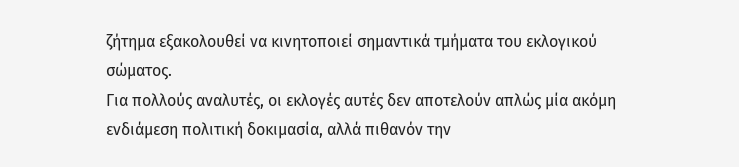ζήτημα εξακολουθεί να κινητοποιεί σημαντικά τμήματα του εκλογικού σώματος.
Για πολλούς αναλυτές, οι εκλογές αυτές δεν αποτελούν απλώς μία ακόμη ενδιάμεση πολιτική δοκιμασία, αλλά πιθανόν την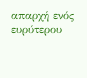απαρχή ενός ευρύτερου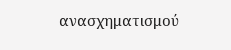ανασχηματισμού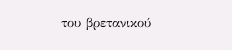του βρετανικού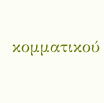κομματικού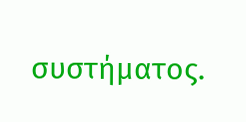συστήματος.